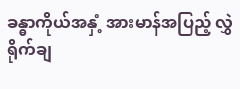ခန္ဓာကိုယ်အနှံ့ အားမာန်အပြည့် လွှဲရိုက်ချ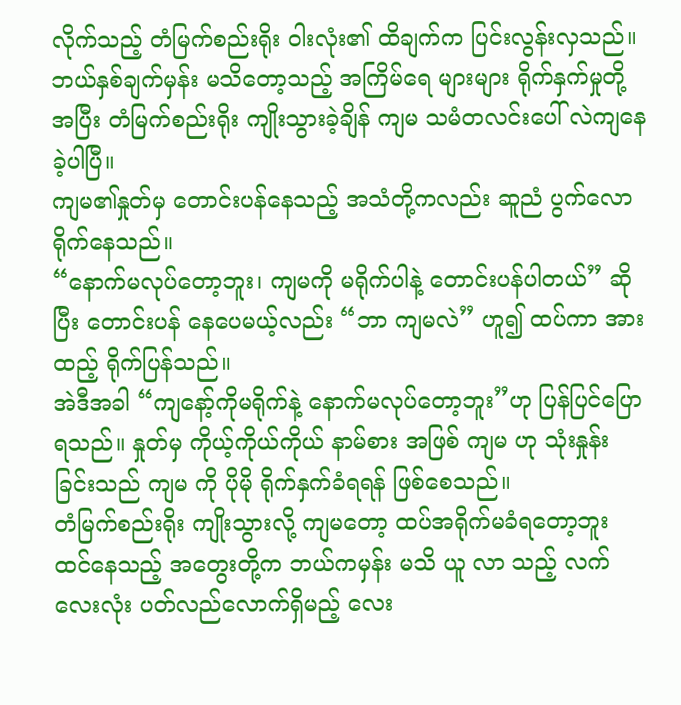လိုက်သည့် တံမြက်စည်းရိုး ဝါးလုံး၏ ထိချက်က ပြင်းလွန်းလှသည်။
ဘယ်နှစ်ချက်မှန်း မသိတော့သည့် အကြိမ်ရေ များများ ရိုက်နှက်မှုတို့အပြီး တံမြက်စည်းရိုး ကျိုးသွားခဲ့ချိန် ကျမ သမံတလင်းပေါ် လဲကျနေခဲ့ပါပြီ။
ကျမ၏နှုတ်မှ တောင်းပန်နေသည့် အသံတို့ကလည်း ဆူညံ ပွက်လောရိုက်နေသည်။
“နောက်မလုပ်တော့ဘူး၊ ကျမကို မရိုက်ပါနဲ့ တောင်းပန်ပါတယ်” ဆိုပြီး တောင်းပန် နေပေမယ့်လည်း “ဘာ ကျမလဲ” ဟူ၍ ထပ်ကာ အားထည့် ရိုက်ပြန်သည်။
အဲဒီအခါ “ကျနော့်ကိုမရိုက်နဲ့ နောက်မလုပ်တော့ဘူး”ဟု ပြန်ပြင်ပြောရသည်။ နှုတ်မှ ကိုယ့်ကိုယ်ကိုယ် နာမ်စား အဖြစ် ကျမ ဟု သုံးနှုန်းခြင်းသည် ကျမ ကို ပိုမို ရိုက်နှက်ခံရရန် ဖြစ်စေသည်။
တံမြက်စည်းရိုး ကျိုးသွားလို့ ကျမတော့ ထပ်အရိုက်မခံရတော့ဘူး ထင်နေသည့် အတွေးတို့က ဘယ်ကမှန်း မသိ ယူ လာ သည့် လက်လေးလုံး ပတ်လည်လောက်ရှိမည့် လေး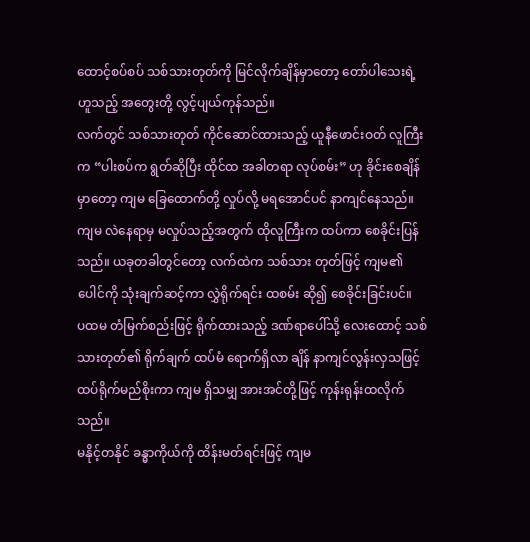ထောင့်စပ်စပ် သစ်သားတုတ်ကို မြင်လိုက်ချိန်မှာတော့ တော်ပါသေးရဲ့ ဟူသည့် အတွေးတို့ လွင့်ပျယ်ကုန်သည်။
လက်တွင် သစ်သားတုတ် ကိုင်ဆောင်ထားသည့် ယူနီဖောင်းဝတ် လူကြီးက “ပါးစပ်က ရွတ်ဆိုပြီး ထိုင်ထ အခါတရာ လုပ်စမ်း” ဟု ခိုင်းစေချိန်မှာတော့ ကျမ ခြေထောက်တို့ လှုပ်လို့ မရအောင်ပင် နာကျင်နေသည်။
ကျမ လဲနေရာမှ မလှုပ်သည့်အတွက် ထိုလူကြီးက ထပ်ကာ စေခိုင်းပြန်သည်။ ယခုတခါတွင်တော့ လက်ထဲက သစ်သား တုတ်ဖြင့် ကျမ၏ ပေါင်ကို သုံးချက်ဆင့်ကာ လွှဲရိုက်ရင်း ထစမ်း ဆို၍ စေခိုင်းခြင်းပင်။
ပထမ တံမြက်စည်းဖြင့် ရိုက်ထားသည့် ဒဏ်ရာပေါ်သို့ လေးထောင့် သစ်သားတုတ်၏ ရိုက်ချက် ထပ်မံ ရောက်ရှိလာ ချိန် နာကျင်လွန်းလှသဖြင့် ထပ်ရိုက်မည်စိုးကာ ကျမ ရှိသမျှ အားအင်တို့ဖြင့် ကုန်းရုန်းထလိုက်သည်။
မနိုင့်တနိုင် ခန္ဓာကိုယ်ကို ထိန်းမတ်ရင်းဖြင့် ကျမ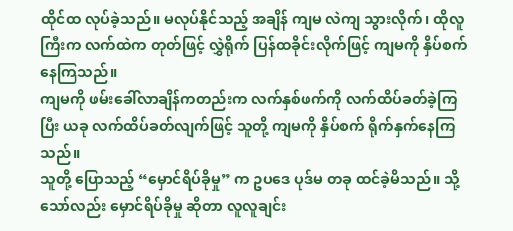ထိုင်ထ လုပ်ခဲ့သည်။ မလုပ်နိုင်သည့် အချိန် ကျမ လဲကျ သွားလိုက်၊ ထိုလူကြီးက လက်ထဲက တုတ်ဖြင့် လွှဲရိုက် ပြန်ထခိုင်းလိုက်ဖြင့် ကျမကို နှိပ်စက်နေကြသည်။
ကျမကို ဖမ်းခေါ်လာချိန်ကတည်းက လက်နှစ်ဖက်ကို လက်ထိပ်ခတ်ခဲ့ကြပြီး ယခု လက်ထိပ်ခတ်လျက်ဖြင့် သူတို့ ကျမကို နှိပ်စက် ရိုက်နှက်နေကြသည်။
သူတို့ ပြောသည့် “မှောင်ရိပ်ခိုမှု” က ဥပဒေ ပုဒ်မ တခု ထင်ခဲ့မိသည်။ သို့သော်လည်း မှောင်ရိပ်ခိုမှု ဆိုတာ လူလူချင်း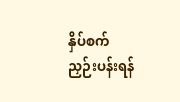နှိပ်စက် ညှဉ်းပန်းရန်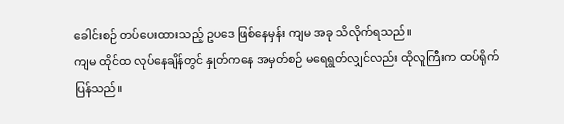ခေါင်းစဉ် တပ်ပေးထားသည့် ဥပဒေ ဖြစ်နေမှန်း ကျမ အခု သိလိုက်ရသည်။
ကျမ ထိုင်ထ လုပ်နေချိန်တွင် နှုတ်ကနေ အမှတ်စဉ် မရေရွတ်လျှင်လည်း ထိုလူကြီးက ထပ်ရိုက်ပြန်သည်။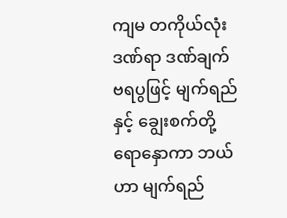ကျမ တကိုယ်လုံး ဒဏ်ရာ ဒဏ်ချက် ဗရပွဖြင့် မျက်ရည်နှင့် ချွေးစက်တို့ ရောနှောကာ ဘယ်ဟာ မျက်ရည်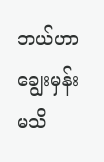ဘယ်ဟာ ချွေးမှန်း မသိ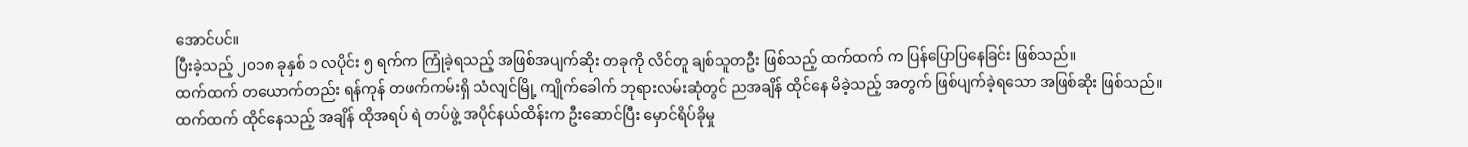အောင်ပင်။
ပြီးခဲ့သည့် ၂၀၁၈ ခုနှစ် ၁ လပိုင်း ၅ ရက်က ကြုံခဲ့ရသည့် အဖြစ်အပျက်ဆိုး တခုကို လိင်တူ ချစ်သူတဦး ဖြစ်သည့် ထက်ထက် က ပြန်ပြောပြနေခြင်း ဖြစ်သည်။
ထက်ထက် တယောက်တည်း ရန်ကုန် တဖက်ကမ်းရှိ သံလျင်မြို့ ကျိုက်ခေါက် ဘုရားလမ်းဆုံတွင် ညအချိန် ထိုင်နေ မိခဲ့သည့် အတွက် ဖြစ်ပျက်ခဲ့ရသော အဖြစ်ဆိုး ဖြစ်သည်။
ထက်ထက် ထိုင်နေသည့် အချိန် ထိုအရပ် ရဲ တပ်ဖွဲ့ အပိုင်နယ်ထိန်းက ဦးဆောင်ပြီး မှောင်ရိပ်ခိုမှု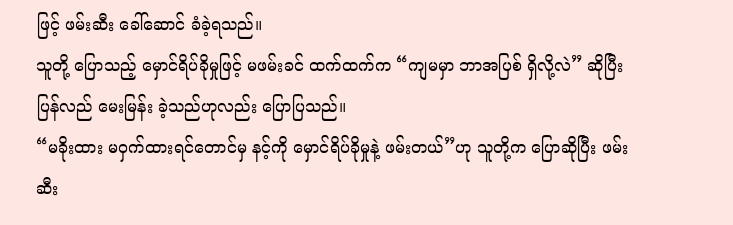ဖြင့် ဖမ်းဆီး ခေါ်ဆောင် ခံခဲ့ရသည်။
သူတို့ ပြောသည့် မှောင်ရိပ်ခိုမှုဖြင့် မဖမ်းခင် ထက်ထက်က “ကျမမှာ ဘာအပြစ် ရှိလို့လဲ” ဆိုပြီး ပြန်လည် မေးမြန်း ခဲ့သည်ဟုလည်း ပြောပြသည်။
“မခိုးထား မဝှက်ထားရင်တောင်မှ နင့်ကို မှောင်ရိပ်ခိုမှုနဲ့ ဖမ်းတယ်”ဟု သူတို့က ပြောဆိုပြီး ဖမ်းဆီး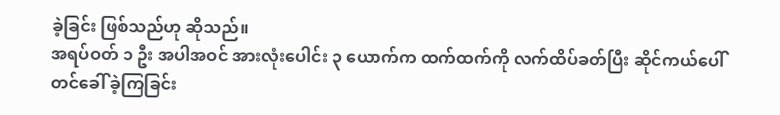ခဲ့ခြင်း ဖြစ်သည်ဟု ဆိုသည်။
အရပ်ဝတ် ၁ ဦး အပါအဝင် အားလုံးပေါင်း ၃ ယောက်က ထက်ထက်ကို လက်ထိပ်ခတ်ပြီး ဆိုင်ကယ်ပေါ် တင်ခေါ် ခဲ့ကြခြင်း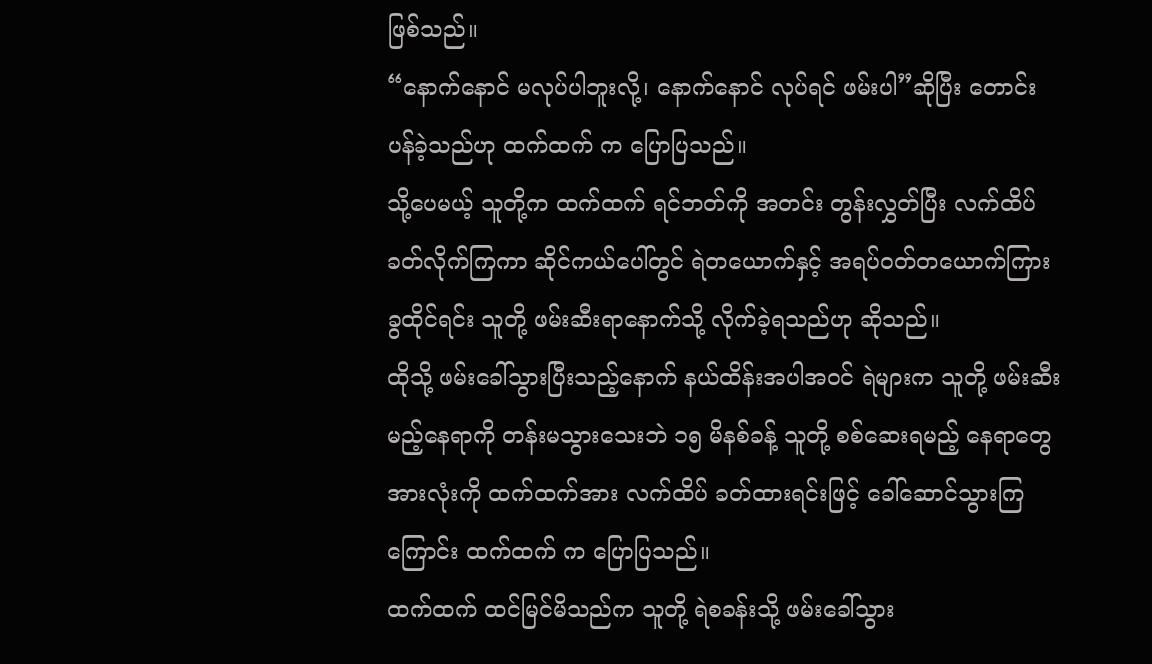ဖြစ်သည်။
“နောက်နောင် မလုပ်ပါဘူးလို့၊ နောက်နောင် လုပ်ရင် ဖမ်းပါ”ဆိုပြီး တောင်းပန်ခဲ့သည်ဟု ထက်ထက် က ပြောပြသည်။
သို့ပေမယ့် သူတို့က ထက်ထက် ရင်ဘတ်ကို အတင်း တွန်းလွှတ်ပြီး လက်ထိပ်ခတ်လိုက်ကြကာ ဆိုင်ကယ်ပေါ်တွင် ရဲတယောက်နှင့် အရပ်ဝတ်တယောက်ကြား ခွထိုင်ရင်း သူတို့ ဖမ်းဆီးရာနောက်သို့ လိုက်ခဲ့ရသည်ဟု ဆိုသည်။
ထိုသို့ ဖမ်းခေါ်သွားပြီးသည့်နောက် နယ်ထိန်းအပါအဝင် ရဲများက သူတို့ ဖမ်းဆီးမည့်နေရာကို တန်းမသွားသေးဘဲ ၁၅ မိနစ်ခန့် သူတို့ စစ်ဆေးရမည့် နေရာတွေအားလုံးကို ထက်ထက်အား လက်ထိပ် ခတ်ထားရင်းဖြင့် ခေါ်ဆောင်သွားကြ ကြောင်း ထက်ထက် က ပြောပြသည်။
ထက်ထက် ထင်မြင်မိသည်က သူတို့ ရဲစခန်းသို့ ဖမ်းခေါ်သွား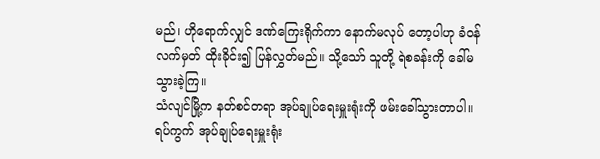မည်၊ ဟိုရောက်လျှင် ဒဏ်ကြေးရိုက်ကာ နောက်မလုပ် တော့ပါဟု ခံဝန်လက်မှတ် ထိုးခိုင်း၍ ပြန်လွှတ်မည်။ သို့သော် သူတို့ ရဲစခန်းကို ခေါ်မသွားခဲ့ကြ။
သံလျင်မြို့က နတ်စင်တရာ အုပ်ချုပ်ရေးမှူးရုံးကို ဖမ်းခေါ်သွားတာပါ။ ရပ်ကွက် အုပ်ချုပ်ရေးမှူးရုံး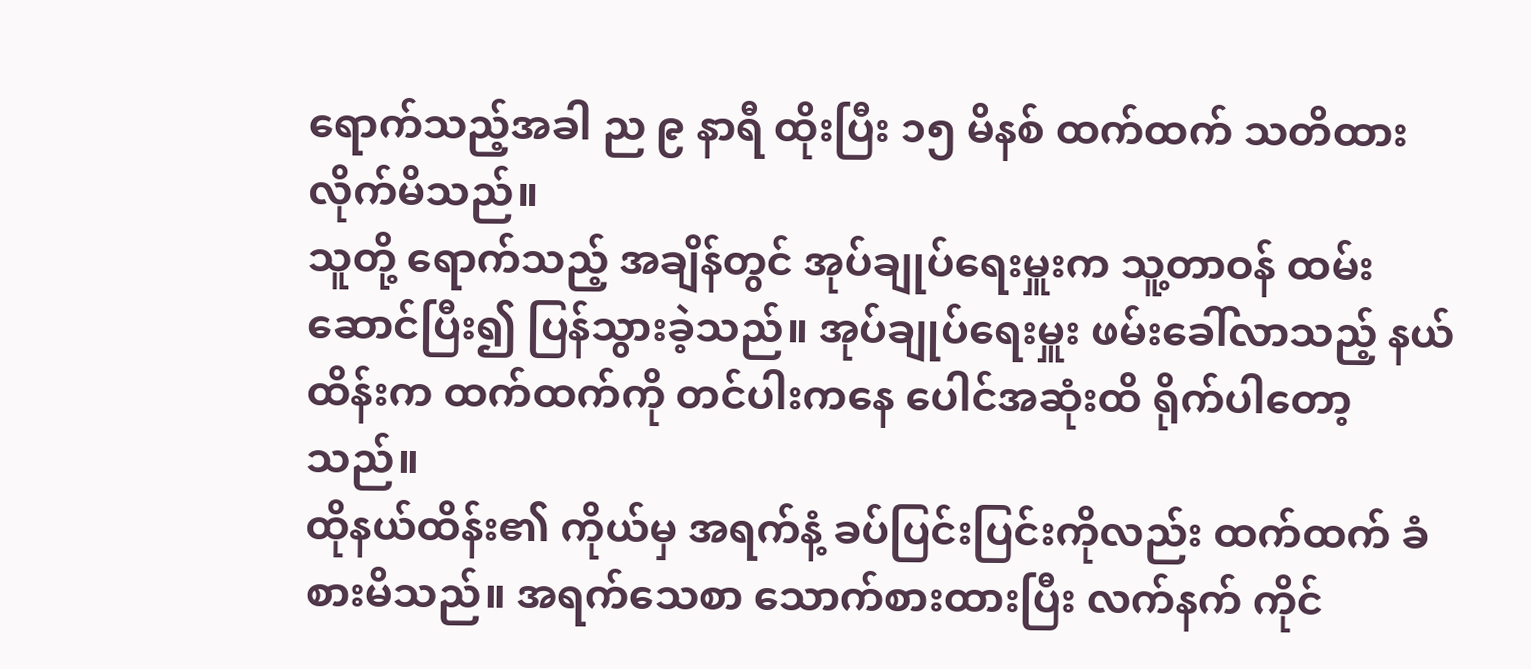ရောက်သည့်အခါ ည ၉ နာရီ ထိုးပြီး ၁၅ မိနစ် ထက်ထက် သတိထားလိုက်မိသည်။
သူတို့ ရောက်သည့် အချိန်တွင် အုပ်ချုပ်ရေးမှူးက သူ့တာဝန် ထမ်းဆောင်ပြီး၍ ပြန်သွားခဲ့သည်။ အုပ်ချုပ်ရေးမှူး ဖမ်းခေါ်လာသည့် နယ်ထိန်းက ထက်ထက်ကို တင်ပါးကနေ ပေါင်အဆုံးထိ ရိုက်ပါတော့သည်။
ထိုနယ်ထိန်း၏ ကိုယ်မှ အရက်နံ့ ခပ်ပြင်းပြင်းကိုလည်း ထက်ထက် ခံစားမိသည်။ အရက်သေစာ သောက်စားထားပြီး လက်နက် ကိုင်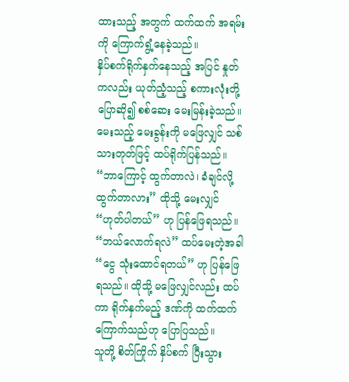ထားသည့် အတွက် ထက်ထက် အရမ်းကို ကြောက်ရွံ့နေခဲ့သည်။
နှိပ်စက်ရိုက်နှက်နေသည့် အပြင် နှုတ်ကလည်း ယုတ်ညံ့သည့် စကားလုံးတို့ ပြောဆို၍ စစ်ဆေး မေးမြန်းခဲ့သည်။ မေးသည့် မေးခွန်းကို မဖြေလျှင် သစ်သားတုတ်ဖြင့် ထပ်ရိုက်ပြန်သည်။
“ဘာကြောင့် ထွက်တာလဲ၊ ခံချင်လို့ ထွက်တာလား” ထိုသို့ မေးလျှင် “ဟုတ်ပါတယ်” ဟု ပြန်ဖြေရသည်။
“ဘယ်လောက်ရလဲ” ထပ်မေးတဲ့အခါ “ငွေ သုံးထောင်ရတယ်” ဟု ပြန်ဖြေရသည်။ ထိုသို့ မဖြေလျှင်လည်း ထပ်ကာ ရိုက်နှက်မည့် ဒဏ်ကို ထက်ထက် ကြောက်သည်ဟု ပြောပြသည်။
သူတို့ စိတ်ကြိုက် နှိပ်စက် ပြီးသွား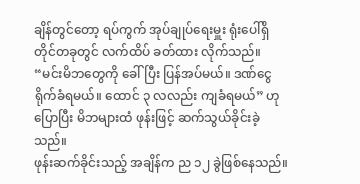ချိန်တွင်တော့ ရပ်ကွက် အုပ်ချုပ်ရေးမှူး ရုံးပေါ်ရှိ တိုင်တခုတွင် လက်ထိပ် ခတ်ထား လိုက်သည်။
“မင်းမိဘတွေကို ခေါ်ပြီး ပြန်အပ်မယ်။ ဒဏ်ငွေ ရိုက်ခံရမယ်။ ထောင် ၃ လလည်း ကျခံရမယ်” ဟုပြောပြီး မိဘများထံ ဖုန်းဖြင့် ဆက်သွယ်ခိုင်းခဲ့သည်။
ဖုန်းဆက်ခိုင်းသည့် အချိန်က ည ၁၂ ခွဲဖြစ်နေသည်။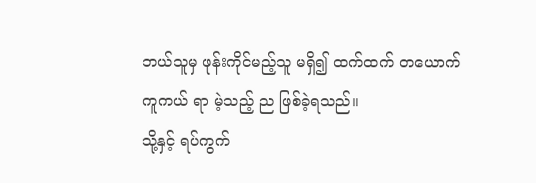ဘယ်သူမှ ဖုန်းကိုင်မည့်သူ မရှိ၍ ထက်ထက် တယောက် ကူကယ် ရာ မဲ့သည့် ည ဖြစ်ခဲ့ရသည်။
သို့နှင့် ရပ်ကွက်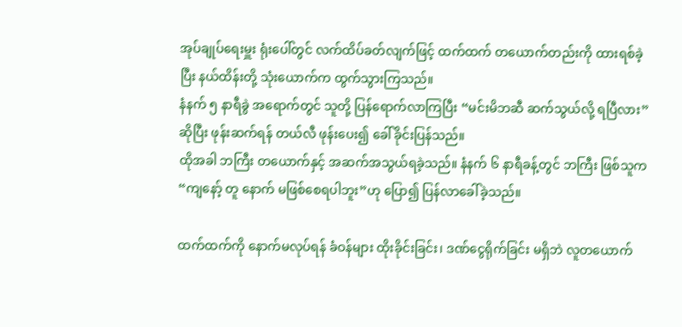အုပ်ချုပ်ရေးမှူး ရုံးပေါ်တွင် လက်ထိပ်ခတ်လျက်ဖြင့် ထက်ထက် တယောက်တည်းကို ထားရစ်ခဲ့ပြီး နယ်ထိန်းတို့ သုံးယောက်က ထွက်သွားကြသည်။
နံနက် ၅ နာရီခွဲ အရောက်တွင် သူတို့ ပြန်ရောက်လာကြပြီး “မင်းမိဘဆီ ဆက်သွယ်လို့ ရပြီလား” ဆိုပြီး ဖုန်းဆက်ရန် တယ်လီ ဖုန်းပေး၍ ခေါ်ခိုင်းပြန်သည်။
ထိုအခါ ဘကြီး တယောက်နှင့် အဆက်အသွယ်ရခဲ့သည်။ နံနက် ၆ နာရီခန့်တွင် ဘကြီး ဖြစ်သူက “ကျနော့် တူ နောက် မဖြစ်စေရပါဘူး”ဟု ပြော၍ ပြန်လာခေါ်ခဲ့သည်။

ထက်ထက်ကို နောက်မလုပ်ရန် ခံဝန်များ ထိုးခိုင်းခြင်း၊ ဒဏ်ငွေရိုက်ခြင်း မရှိဘဲ လူတယောက်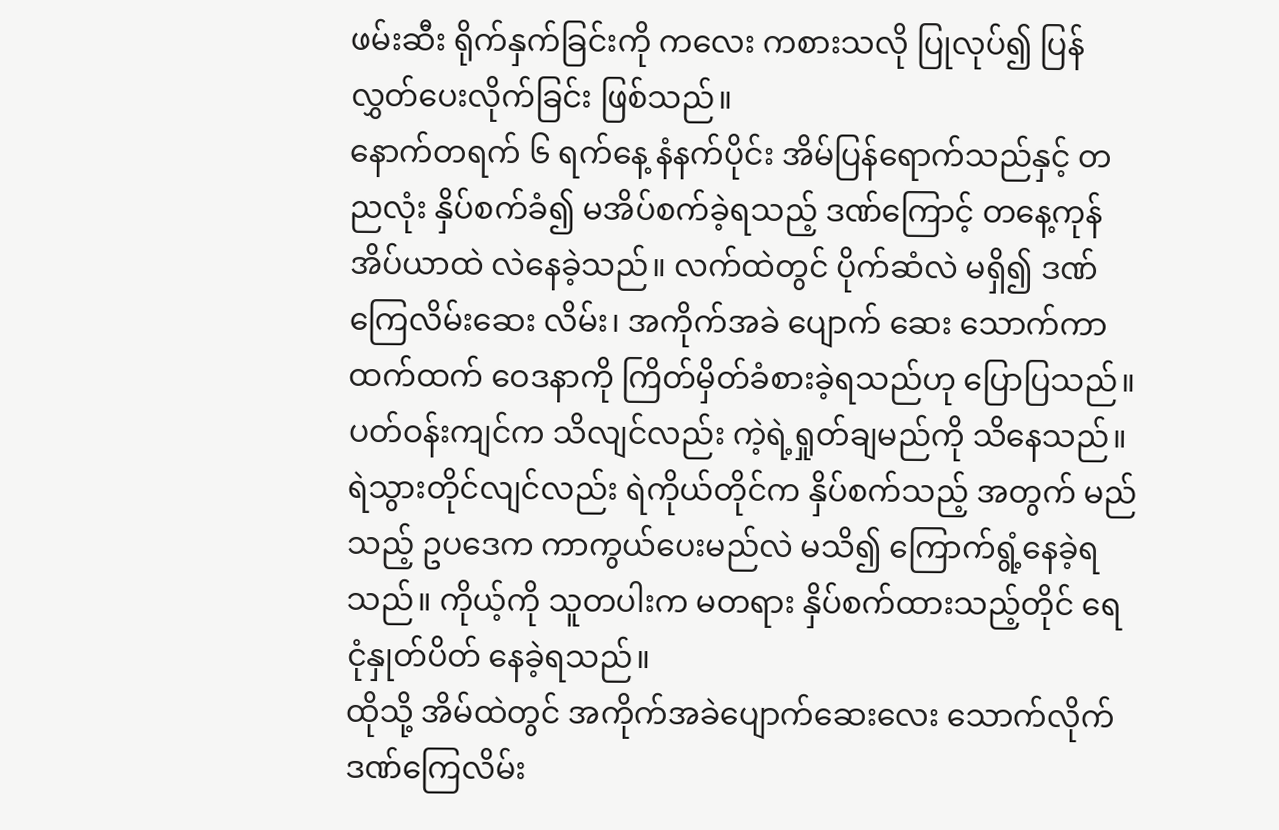ဖမ်းဆီး ရိုက်နှက်ခြင်းကို ကလေး ကစားသလို ပြုလုပ်၍ ပြန်လွှတ်ပေးလိုက်ခြင်း ဖြစ်သည်။
နောက်တရက် ၆ ရက်နေ့ နံနက်ပိုင်း အိမ်ပြန်ရောက်သည်နှင့် တညလုံး နှိပ်စက်ခံ၍ မအိပ်စက်ခဲ့ရသည့် ဒဏ်ကြောင့် တနေ့ကုန် အိပ်ယာထဲ လဲနေခဲ့သည်။ လက်ထဲတွင် ပိုက်ဆံလဲ မရှိ၍ ဒဏ်ကြေလိမ်းဆေး လိမ်း၊ အကိုက်အခဲ ပျောက် ဆေး သောက်ကာ ထက်ထက် ဝေဒနာကို ကြိတ်မှိတ်ခံစားခဲ့ရသည်ဟု ပြောပြသည်။
ပတ်ဝန်းကျင်က သိလျင်လည်း ကဲ့ရဲ့ရှုတ်ချမည်ကို သိနေသည်။ ရဲသွားတိုင်လျင်လည်း ရဲကိုယ်တိုင်က နှိပ်စက်သည့် အတွက် မည်သည့် ဥပဒေက ကာကွယ်ပေးမည်လဲ မသိ၍ ကြောက်ရွံ့နေခဲ့ရသည်။ ကိုယ့်ကို သူတပါးက မတရား နှိပ်စက်ထားသည့်တိုင် ရေငုံနှုတ်ပိတ် နေခဲ့ရသည်။
ထိုသို့ အိမ်ထဲတွင် အကိုက်အခဲပျောက်ဆေးလေး သောက်လိုက် ဒဏ်ကြေလိမ်း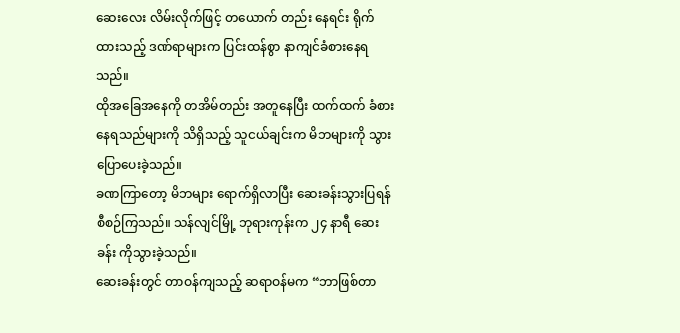ဆေးလေး လိမ်းလိုက်ဖြင့် တယောက် တည်း နေရင်း ရိုက်ထားသည့် ဒဏ်ရာများက ပြင်းထန်စွာ နာကျင်ခံစားနေရသည်။
ထိုအခြေအနေကို တအိမ်တည်း အတူနေပြီး ထက်ထက် ခံစားနေရသည်များကို သိရှိသည့် သူငယ်ချင်းက မိဘများကို သွား ပြောပေးခဲ့သည်။
ခဏကြာတော့ မိဘများ ရောက်ရှိလာပြီး ဆေးခန်းသွားပြရန် စီစဉ်ကြသည်။ သန်လျင်မြို့ ဘုရားကုန်းက ၂၄ နာရီ ဆေးခန်း ကိုသွားခဲ့သည်။
ဆေးခန်းတွင် တာဝန်ကျသည့် ဆရာဝန်မက “ဘာဖြစ်တာ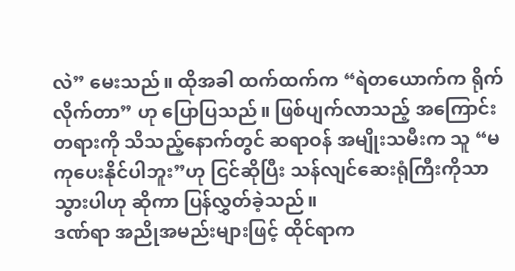လဲ” မေးသည်။ ထိုအခါ ထက်ထက်က “ရဲတယောက်က ရိုက်လိုက်တာ” ဟု ပြောပြသည်။ ဖြစ်ပျက်လာသည့် အကြောင်းတရားကို သိသည့်နောက်တွင် ဆရာဝန် အမျိုးသမီးက သူ “မကုပေးနိုင်ပါဘူး”ဟု ငြင်ဆိုပြီး သန်လျင်ဆေးရုံကြီးကိုသာ သွားပါဟု ဆိုကာ ပြန်လွှတ်ခဲ့သည်။
ဒဏ်ရာ အညိုအမည်းများဖြင့် ထိုင်ရာက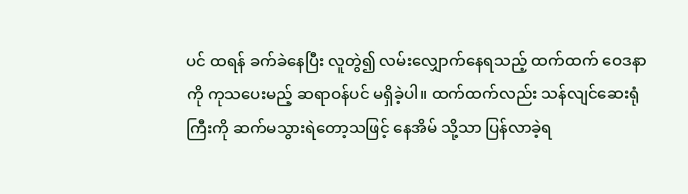ပင် ထရန် ခက်ခဲနေပြီး လူတွဲ၍ လမ်းလျှောက်နေရသည့် ထက်ထက် ဝေဒနာ ကို ကုသပေးမည့် ဆရာဝန်ပင် မရှိခဲ့ပါ။ ထက်ထက်လည်း သန်လျင်ဆေးရုံကြီးကို ဆက်မသွားရဲတော့သဖြင့် နေအိမ် သို့သာ ပြန်လာခဲ့ရ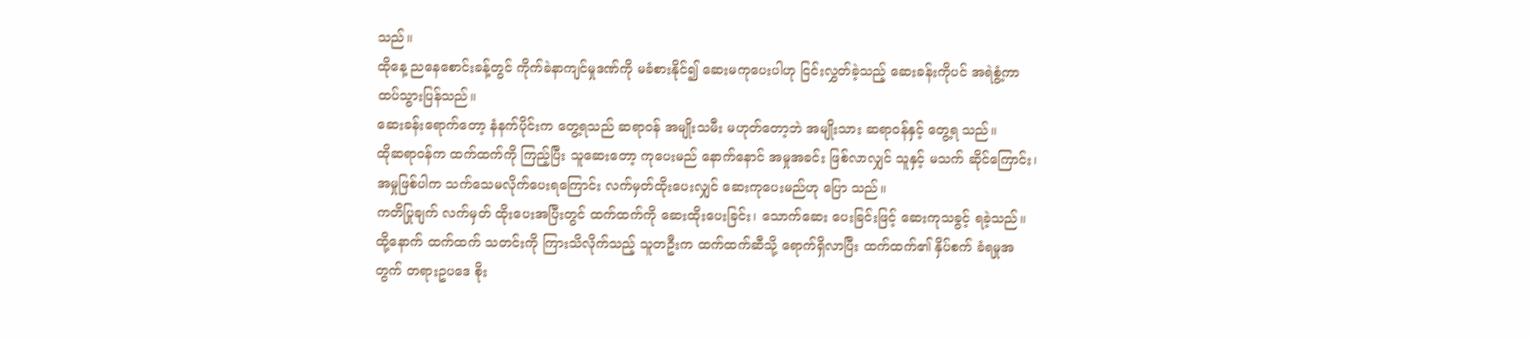သည်။
ထိုနေ့ ညနေစောင်းခန့်တွင် ကိုက်ခဲနာကျင်မှုဒဏ်ကို မခံစားနိုင်၍ ဆေးမကုပေးပါဟု ငြင်းလွှတ်ခဲ့သည့် ဆေးခန်းကိုပင် အရဲစွံ့ကာ ထပ်သွားပြန်သည်။
ဆေးခန်းရောက်တော့ နံနက်ပိုင်းက တွေ့ရသည် ဆရာဝန် အမျိုးသမီး မဟုတ်တော့ဘဲ အမျိုးသား ဆရာဝန်နှင့် တွေ့ရ သည်။
ထိုဆရာဝန်က ထက်ထက်ကို ကြည့်ပြီး သူဆေးတော့ ကုပေးမည် နောက်နောင် အမှုအခင်း ဖြစ်လာလျှင် သူနှင့် မသက် ဆိုင်ကြောင်း၊ အမှုဖြစ်ပါက သက်သေမလိုက်ပေးရကြောင်း လက်မှတ်ထိုးပေးလျှင် ဆေးကုပေးမည်ဟု ပြော သည်။
ကတိပြုချက် လက်မှတ် ထိုးပေးအပြီးတွင် ထက်ထက်ကို ဆေးထိုးပေးခြင်း၊ သောက်ဆေး ပေးခြင်းဖြင့် ဆေးကုသခွင့် ရခဲ့သည်။
ထို့နောက် ထက်ထက် သတင်းကို ကြားသိလိုက်သည့် သူတဦးက ထက်ထက်ဆီသို့ ရောက်ရှိလာပြီး ထက်ထက်၏ နှိပ်စက် ခံရမှုအတွက် တရားဥပဒေ စိုး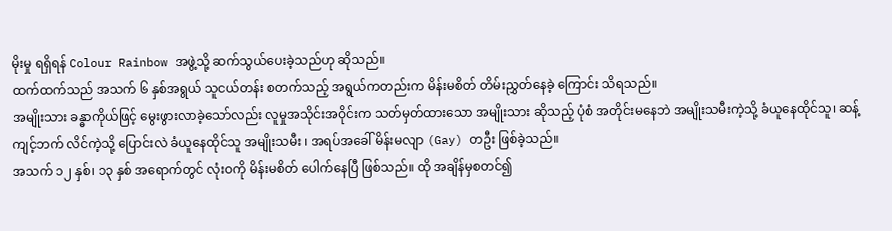မိုးမှု ရရှိရန် Colour Rainbow အဖွဲ့သို့ ဆက်သွယ်ပေးခဲ့သည်ဟု ဆိုသည်။
ထက်ထက်သည် အသက် ၆ နှစ်အရွယ် သူငယ်တန်း စတက်သည့် အရွယ်ကတည်းက မိန်းမစိတ် တိမ်းညွှတ်နေခဲ့ ကြောင်း သိရသည်။
အမျိုးသား ခန္ဓာကိုယ်ဖြင့် မွေးဖွားလာခဲ့သော်လည်း လူမှုအသိုင်းအဝိုင်းက သတ်မှတ်ထားသော အမျိုးသား ဆိုသည့် ပုံစံ အတိုင်းမနေဘဲ အမျိုးသမီးကဲ့သို့ ခံယူနေထိုင်သူ၊ ဆန့်ကျင့်ဘက် လိင်ကဲ့သို့ ပြောင်းလဲ ခံယူနေထိုင်သူ အမျိုးသမီး ၊ အရပ်အခေါ် မိန်းမလျာ (Gay) တဦး ဖြစ်ခဲ့သည်။
အသက် ၁၂ နှစ်၊ ၁၃ နှစ် အရောက်တွင် လုံးဝကို မိန်းမစိတ် ပေါက်နေပြီ ဖြစ်သည်။ ထို အချိန်မှစတင်၍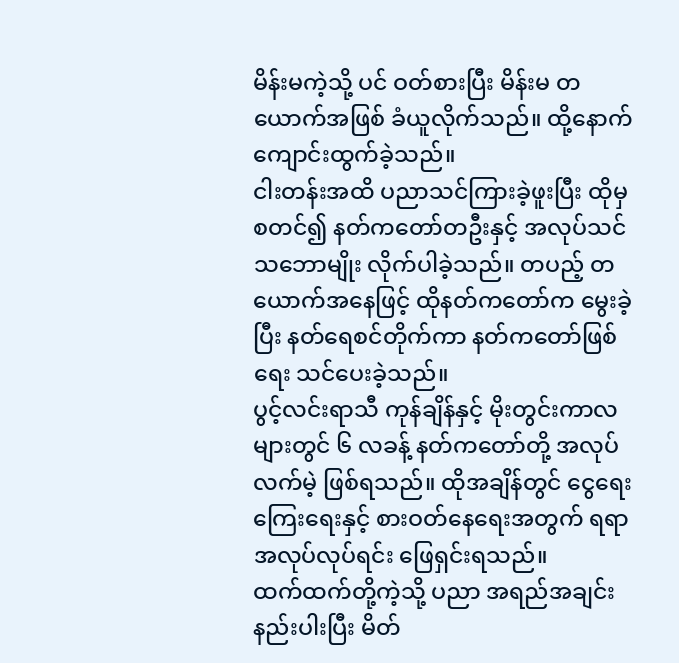မိန်းမကဲ့သို့ ပင် ဝတ်စားပြီး မိန်းမ တယောက်အဖြစ် ခံယူလိုက်သည်။ ထို့နောက် ကျောင်းထွက်ခဲ့သည်။
ငါးတန်းအထိ ပညာသင်ကြားခဲ့ဖူးပြီး ထိုမှစတင်၍ နတ်ကတော်တဦးနှင့် အလုပ်သင်သဘောမျိုး လိုက်ပါခဲ့သည်။ တပည့် တယောက်အနေဖြင့် ထိုနတ်ကတော်က မွေးခဲ့ပြီး နတ်ရေစင်တိုက်ကာ နတ်ကတော်ဖြစ်ရေး သင်ပေးခဲ့သည်။
ပွင့်လင်းရာသီ ကုန်ချိန်နှင့် မိုးတွင်းကာလများတွင် ၆ လခန့် နတ်ကတော်တို့ အလုပ်လက်မဲ့ ဖြစ်ရသည်။ ထိုအချိန်တွင် ငွေရေး ကြေးရေးနှင့် စားဝတ်နေရေးအတွက် ရရာအလုပ်လုပ်ရင်း ဖြေရှင်းရသည်။
ထက်ထက်တို့ကဲ့သို့ ပညာ အရည်အချင်း နည်းပါးပြီး မိတ်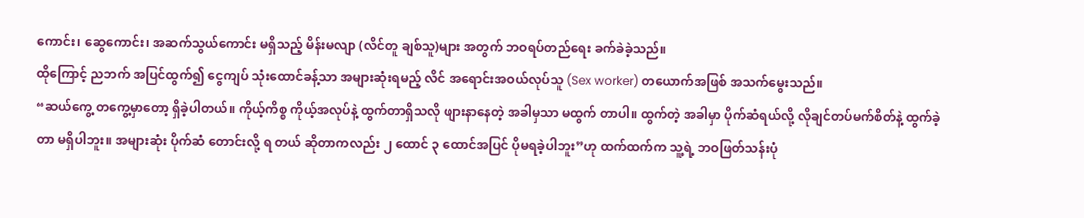ကောင်း၊ ဆွေကောင်း၊ အဆက်သွယ်ကောင်း မရှိသည့် မိန်းမလျာ (လိင်တူ ချစ်သူ)များ အတွက် ဘဝရပ်တည်ရေး ခက်ခဲခဲ့သည်။
ထိုကြောင့် ညဘက် အပြင်ထွက်၍ ငွေကျပ် သုံးထောင်ခန့်သာ အများဆုံးရမည့် လိင် အရောင်းအဝယ်လုပ်သူ (Sex worker) တယောက်အဖြစ် အသက်မွေးသည်။
“ဆယ်ကွေ့ တကွေ့မှာတော့ ရှိခဲ့ပါတယ်။ ကိုယ့်ကိစ္စ ကိုယ့်အလုပ်နဲ့ ထွက်တာရှိသလို ဖျားနာနေတဲ့ အခါမှသာ မထွက် တာပါ။ ထွက်တဲ့ အခါမှာ ပိုက်ဆံရယ်လို့ လိုချင်တပ်မက်စိတ်နဲ့ ထွက်ခဲ့တာ မရှိပါဘူး။ အများဆုံး ပိုက်ဆံ တောင်းလို့ ရ တယ် ဆိုတာကလည်း ၂ ထောင် ၃ ထောင်အပြင် ပိုမရခဲ့ပါဘူး”ဟု ထက်ထက်က သူ့ရဲ့ ဘဝဖြတ်သန်းပုံ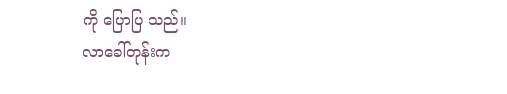ကို ပြောပြ သည်။
လာခေါ်တုန်းက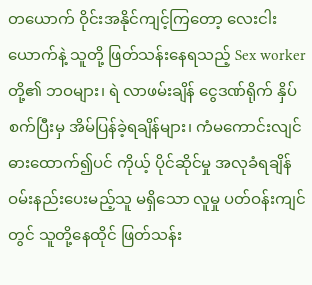တယောက် ဝိုင်းအနိုင်ကျင့်ကြတော့ လေးငါးယောက်နဲ့ သူတို့ ဖြတ်သန်းနေရသည့် Sex worker တို့၏ ဘဝများ၊ ရဲ လာဖမ်းချိန် ငွေဒဏ်ရိုက် နှိပ်စက်ပြီးမှ အိမ်ပြန်ခဲ့ရချိန်များ၊ ကံမကောင်းလျင် ဓားထောက်၍ပင် ကိုယ့် ပိုင်ဆိုင်မှု အလုခံရချိန် ဝမ်းနည်းပေးမည့်သူ မရှိသော လူမှု ပတ်ဝန်းကျင်တွင် သူတို့နေထိုင် ဖြတ်သန်း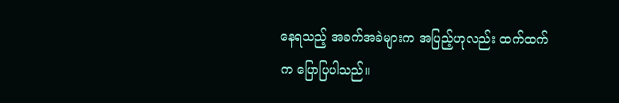နေရသည့် အခက်အခဲများက အပြည့်ဟုလည်း ထက်ထက် က ပြောပြပါသည်။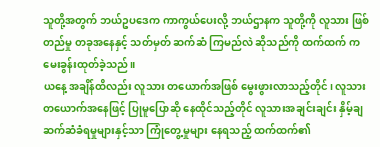သူတို့အတွက် ဘယ်ဥပဒေက ကာကွယ်ပေးလို့ ဘယ်ဌာနက သူတို့ကို လူသား ဖြစ်တည်မှု တခုအနေနှင့် သတ်မှတ် ဆက်ဆံ ကြမည်လဲ ဆိုသည်ကို ထက်ထက် က မေးခွန်းထုတ်ခဲ့သည်။
ယနေ့ အချိန်ထိလည်း လူသား တယောက်အဖြစ် မွေးဖွားလာသည့်တိုင်၊ လူသား တယောက်အနေဖြင့် ပြုမူပြောဆို နေထိုင်သည့်တိုင် လူသားအချင်းချင်း နှိမ့်ချ ဆက်ဆံခံရမှုများနှင့်သာ ကြုံတွေ့မှုများ နေရသည့် ထက်ထက်၏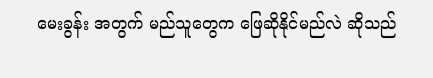မေးခွန်း အတွက် မည်သူတွေက ဖြေဆိုနိုင်မည်လဲ ဆိုသည်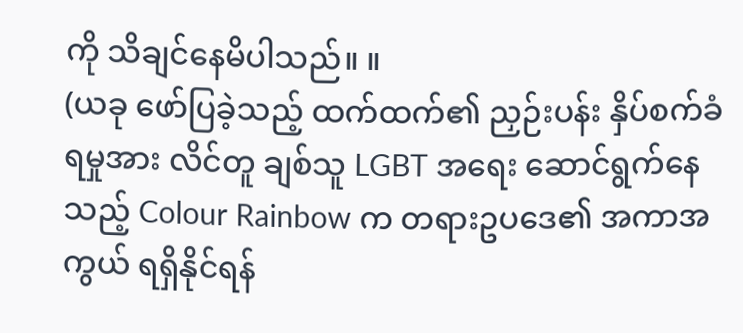ကို သိချင်နေမိပါသည်။ ။
(ယခု ဖော်ပြခဲ့သည့် ထက်ထက်၏ ညှဉ်းပန်း နှိပ်စက်ခံရမှုအား လိင်တူ ချစ်သူ LGBT အရေး ဆောင်ရွက်နေသည့် Colour Rainbow က တရားဥပဒေ၏ အကာအကွယ် ရရှိနိုင်ရန်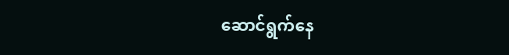ဆောင်ရွက်နေ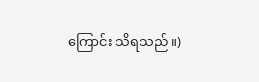ကြောင်း သိရသည်။)